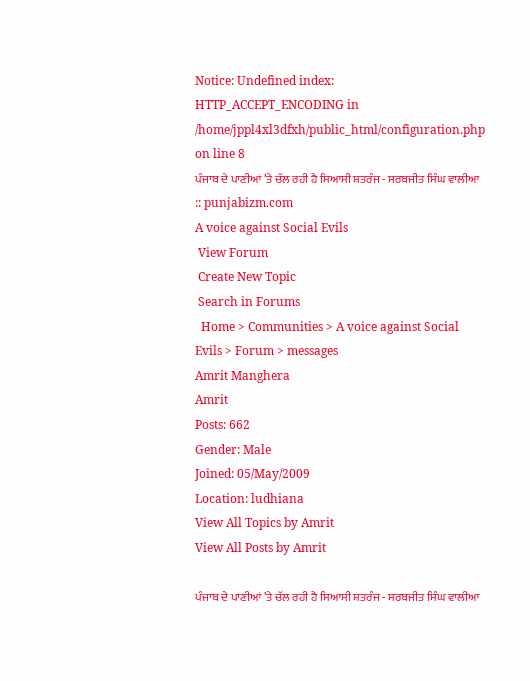Notice: Undefined index: HTTP_ACCEPT_ENCODING in /home/jppl4xl3dfxh/public_html/configuration.php on line 8
ਪੰਜਾਬ ਦੇ ਪਾਣੀਆਂ ’ਤੇ ਚੱਲ ਰਹੀ ਹੈ ਸਿਆਸੀ ਸ਼ਤਰੰਜ - ਸਰਬਜੀਤ ਸਿੰਘ ਵਾਲੀਆ :: punjabizm.com
A voice against Social Evils
 View Forum
 Create New Topic
 Search in Forums
  Home > Communities > A voice against Social Evils > Forum > messages
Amrit Manghera
Amrit
Posts: 662
Gender: Male
Joined: 05/May/2009
Location: ludhiana
View All Topics by Amrit
View All Posts by Amrit

ਪੰਜਾਬ ਦੇ ਪਾਣੀਆਂ ’ਤੇ ਚੱਲ ਰਹੀ ਹੈ ਸਿਆਸੀ ਸ਼ਤਰੰਜ - ਸਰਬਜੀਤ ਸਿੰਘ ਵਾਲੀਆ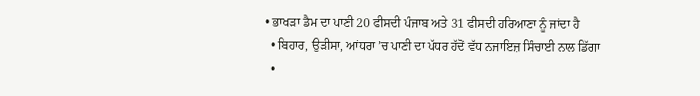• ਭਾਖੜਾ ਡੈਮ ਦਾ ਪਾਣੀ 20 ਫੀਸਦੀ ਪੰਜਾਬ ਅਤੇ 31 ਫੀਸਦੀ ਹਰਿਆਣਾ ਨੂੰ ਜਾਂਦਾ ਹੈ
  • ਬਿਹਾਰ, ਉੜੀਸਾ, ਆਂਧਰਾ ’ਚ ਪਾਣੀ ਦਾ ਪੱਧਰ ਹੱਦੋਂ ਵੱਧ ਨਜਾਇਜ਼ ਸਿੰਚਾਈ ਨਾਲ ਡਿੱਗਾ
  •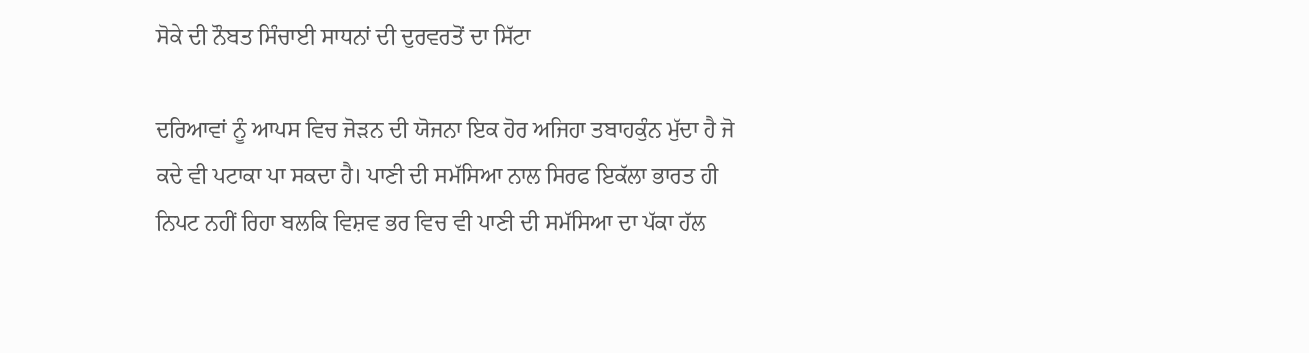ਸੋਕੇ ਦੀ ਨੌਬਤ ਸਿੰਚਾਈ ਸਾਧਨਾਂ ਦੀ ਦੁਰਵਰਤੋਂ ਦਾ ਸਿੱਟਾ

ਦਰਿਆਵਾਂ ਨੂੰ ਆਪਸ ਵਿਚ ਜੋੜਨ ਦੀ ਯੋਜਨਾ ਇਕ ਹੋਰ ਅਜਿਹਾ ਤਬਾਹਕੁੰਨ ਮੁੱਦਾ ਹੈ ਜੋ ਕਦੇ ਵੀ ਪਟਾਕਾ ਪਾ ਸਕਦਾ ਹੈ। ਪਾਣੀ ਦੀ ਸਮੱਸਿਆ ਨਾਲ ਸਿਰਫ ਇਕੱਲਾ ਭਾਰਤ ਹੀ ਨਿਪਟ ਨਹੀਂ ਰਿਹਾ ਬਲਕਿ ਵਿਸ਼ਵ ਭਰ ਵਿਚ ਵੀ ਪਾਣੀ ਦੀ ਸਮੱਸਿਆ ਦਾ ਪੱਕਾ ਹੱਲ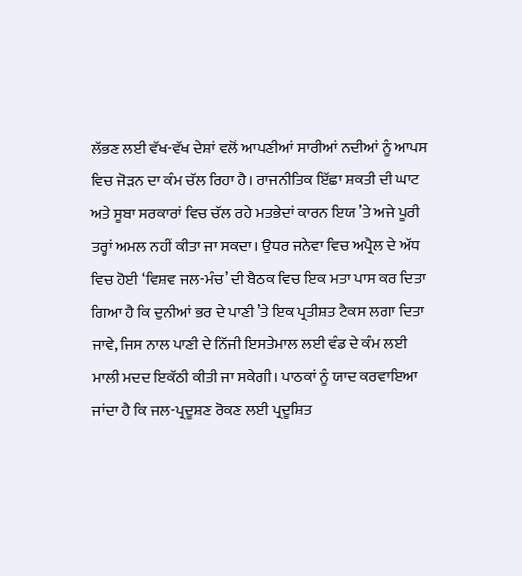ਲੱਭਣ ਲਈ ਵੱਖ-ਵੱਖ ਦੇਸ਼ਾਂ ਵਲੋਂ ਆਪਣੀਆਂ ਸਾਰੀਆਂ ਨਦੀਆਂ ਨੂੰ ਆਪਸ ਵਿਚ ਜੋੜਨ ਦਾ ਕੰਮ ਚੱਲ ਰਿਹਾ ਹੈ। ਰਾਜਨੀਤਿਕ ਇੱਛਾ ਸ਼ਕਤੀ ਦੀ ਘਾਟ ਅਤੇ ਸੂਬਾ ਸਰਕਾਰਾਂ ਵਿਚ ਚੱਲ ਰਹੇ ਮਤਭੇਦਾਂ ਕਾਰਨ ਇਯ ’ਤੇ ਅਜੇ ਪੂਰੀ ਤਰ੍ਹਾਂ ਅਮਲ ਨਹੀਂ ਕੀਤਾ ਜਾ ਸਕਦਾ। ਉਧਰ ਜਨੇਵਾ ਵਿਚ ਅਪ੍ਰੈਲ ਦੇ ਅੱਧ ਵਿਚ ਹੋਈ ‘ਵਿਸ਼ਵ ਜਲ-ਮੰਚ’ ਦੀ ਬੈਠਕ ਵਿਚ ਇਕ ਮਤਾ ਪਾਸ ਕਰ ਦਿਤਾ ਗਿਆ ਹੈ ਕਿ ਦੁਨੀਆਂ ਭਰ ਦੇ ਪਾਣੀ ’ਤੇ ਇਕ ਪ੍ਰਤੀਸ਼ਤ ਟੈਕਸ ਲਗਾ ਦਿਤਾ ਜਾਵੇ, ਜਿਸ ਨਾਲ ਪਾਣੀ ਦੇ ਨਿੱਜੀ ਇਸਤੇਮਾਲ ਲਈ ਵੰਡ ਦੇ ਕੰਮ ਲਈ ਮਾਲੀ ਮਦਦ ਇਕੱਠੀ ਕੀਤੀ ਜਾ ਸਕੇਗੀ। ਪਾਠਕਾਂ ਨੂੰ ਯਾਦ ਕਰਵਾਇਆ ਜਾਂਦਾ ਹੈ ਕਿ ਜਲ-ਪ੍ਰਦੂਸ਼ਣ ਰੋਕਣ ਲਈ ਪ੍ਰਦੂਸ਼ਿਤ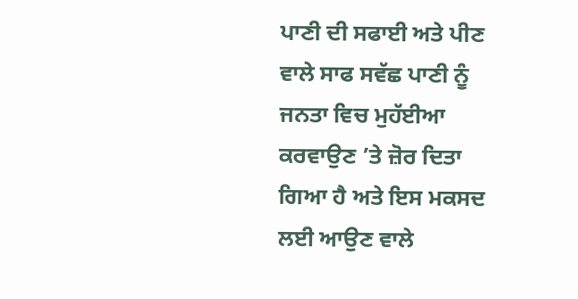ਪਾਣੀ ਦੀ ਸਫਾਈ ਅਤੇ ਪੀਣ ਵਾਲੇ ਸਾਫ ਸਵੱਛ ਪਾਣੀ ਨੂੰ ਜਨਤਾ ਵਿਚ ਮੁਹੱਈਆ ਕਰਵਾਉਣ ’ਤੇ ਜ਼ੋਰ ਦਿਤਾ ਗਿਆ ਹੈ ਅਤੇ ਇਸ ਮਕਸਦ ਲਈ ਆਉਣ ਵਾਲੇ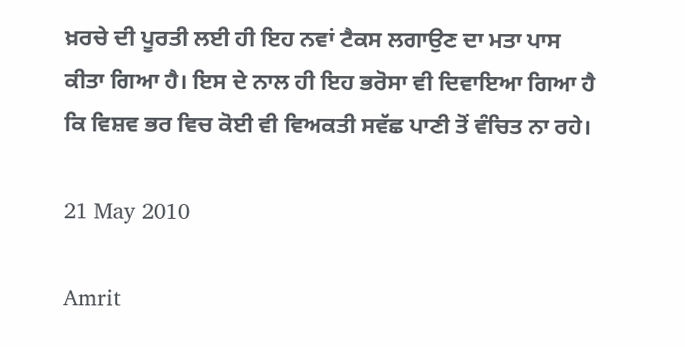ਖ਼ਰਚੇ ਦੀ ਪੂਰਤੀ ਲਈ ਹੀ ਇਹ ਨਵਾਂ ਟੈਕਸ ਲਗਾਉਣ ਦਾ ਮਤਾ ਪਾਸ ਕੀਤਾ ਗਿਆ ਹੈ। ਇਸ ਦੇ ਨਾਲ ਹੀ ਇਹ ਭਰੋਸਾ ਵੀ ਦਿਵਾਇਆ ਗਿਆ ਹੈ ਕਿ ਵਿਸ਼ਵ ਭਰ ਵਿਚ ਕੋਈ ਵੀ ਵਿਅਕਤੀ ਸਵੱਛ ਪਾਣੀ ਤੋਂ ਵੰਚਿਤ ਨਾ ਰਹੇ।

21 May 2010

Amrit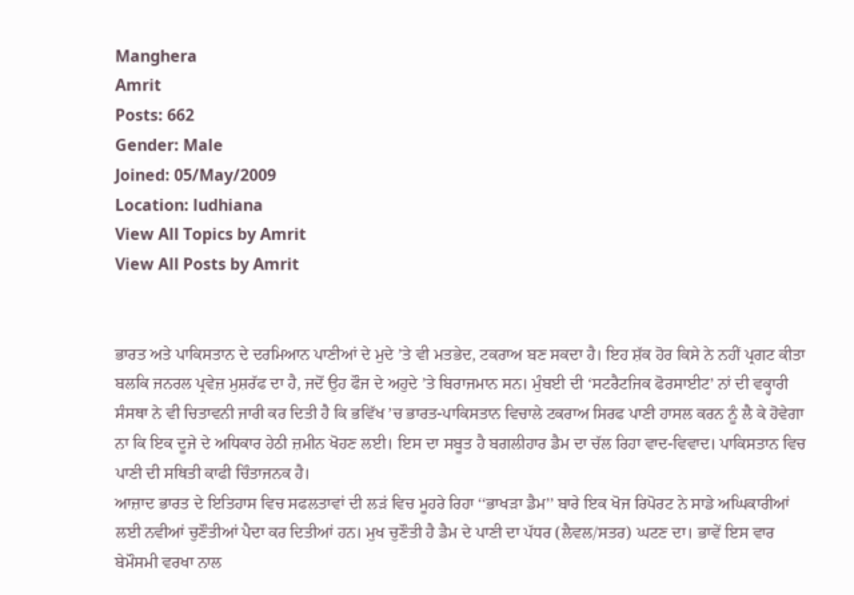Manghera
Amrit
Posts: 662
Gender: Male
Joined: 05/May/2009
Location: ludhiana
View All Topics by Amrit
View All Posts by Amrit


ਭਾਰਤ ਅਤੇ ਪਾਕਿਸਤਾਨ ਦੇ ਦਰਮਿਆਨ ਪਾਣੀਆਂ ਦੇ ਮੁਦੇ ’ਤੇ ਵੀ ਮਤਭੇਦ, ਟਕਰਾਅ ਬਣ ਸਕਦਾ ਹੈ। ਇਹ ਸ਼ੱਕ ਹੋਰ ਕਿਸੇ ਨੇ ਨਹੀਂ ਪ੍ਰਗਟ ਕੀਤਾ ਬਲਕਿ ਜਨਰਲ ਪ੍ਰਵੇਜ਼ ਮੁਸ਼ਰੱਫ ਦਾ ਹੈ, ਜਦੋਂ ਉਹ ਫੌਜ ਦੇ ਅਹੁਦੇ ’ਤੇ ਬਿਰਾਜਮਾਨ ਸਨ। ਮੁੰਬਈ ਦੀ ‘ਸਟਰੈਟਜਿਕ ਫੋਰਸਾਈਟ’ ਨਾਂ ਦੀ ਵਕ੍ਹਾਰੀ ਸੰਸਥਾ ਨੇ ਵੀ ਚਿਤਾਵਨੀ ਜਾਰੀ ਕਰ ਦਿਤੀ ਹੈ ਕਿ ਭਵਿੱਖ ’ਚ ਭਾਰਤ-ਪਾਕਿਸਤਾਨ ਵਿਚਾਲੇ ਟਕਰਾਅ ਸਿਰਫ ਪਾਣੀ ਹਾਸਲ ਕਰਨ ਨੂੰ ਲੈ ਕੇ ਹੋਵੇਗਾ ਨਾ ਕਿ ਇਕ ਦੂਜੇ ਦੇ ਅਧਿਕਾਰ ਹੇਠੀ ਜ਼ਮੀਨ ਖੋਹਣ ਲਈ। ਇਸ ਦਾ ਸਬੂਤ ਹੈ ਬਗਲੀਹਾਰ ਡੈਮ ਦਾ ਚੱਲ ਰਿਹਾ ਵਾਦ-ਵਿਵਾਦ। ਪਾਕਿਸਤਾਨ ਵਿਚ ਪਾਣੀ ਦੀ ਸਥਿਤੀ ਕਾਫੀ ਚਿੰਤਾਜਨਕ ਹੈ।
ਆਜ਼ਾਦ ਭਾਰਤ ਦੇ ਇਤਿਹਾਸ ਵਿਚ ਸਫਲਤਾਵਾਂ ਦੀ ਲੜਂ ਵਿਚ ਮੂਹਰੇ ਰਿਹਾ ‘‘ਭਾਖੜਾ ਡੈਮ’’ ਬਾਰੇ ਇਕ ਖੋਜ ਰਿਪੋਰਟ ਨੇ ਸਾਡੇ ਅਘਿਕਾਰੀਆਂ ਲਈ ਨਵੀਆਂ ਚੁਣੌਤੀਆਂ ਪੈਦਾ ਕਰ ਦਿਤੀਆਂ ਹਨ। ਮੁਖ ਚੁਣੌਤੀ ਹੈ ਡੈਮ ਦੇ ਪਾਣੀ ਦਾ ਪੱਧਰ (ਲੈਵਲ/ਸਤਰ) ਘਟਣ ਦਾ। ਭਾਵੇਂ ਇਸ ਵਾਰ ਬੇਮੌਸਮੀ ਵਰਖਾ ਨਾਲ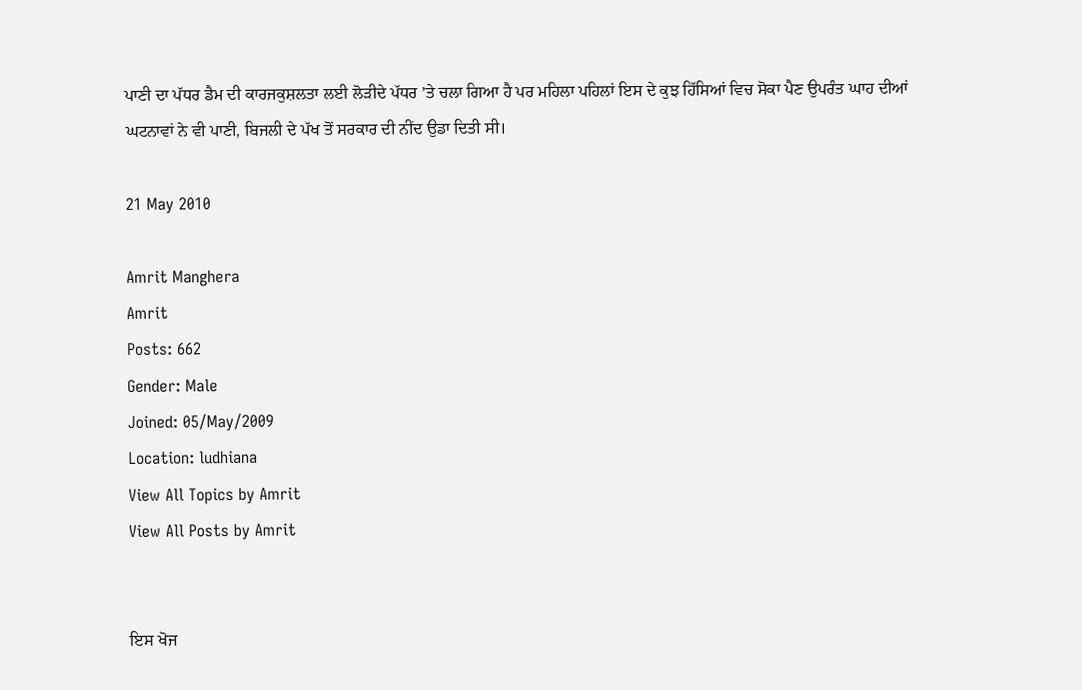ਪਾਣੀ ਦਾ ਪੱਧਰ ਡੈਮ ਦੀ ਕਾਰਜਕੁਸ਼ਲਤਾ ਲਈ ਲੋੜੀਦੇ ਪੱਧਰ ’ਤੇ ਚਲਾ ਗਿਆ ਹੈ ਪਰ ਮਹਿਲਾ ਪਹਿਲਾਂ ਇਸ ਦੇ ਕੁਝ ਹਿੱਸਿਆਂ ਵਿਚ ਸੋਕਾ ਪੈਣ ਉਪਰੰਤ ਘਾਹ ਦੀਆਂ ਘਟਨਾਵਾਂ ਨੇ ਵੀ ਪਾਣੀ, ਬਿਜਲੀ ਦੇ ਪੱਖ ਤੋਂ ਸਰਕਾਰ ਦੀ ਨੀਂਦ ਉਡਾ ਦਿਤੀ ਸੀ।

21 May 2010

Amrit Manghera
Amrit
Posts: 662
Gender: Male
Joined: 05/May/2009
Location: ludhiana
View All Topics by Amrit
View All Posts by Amrit


ਇਸ ਖੋਜ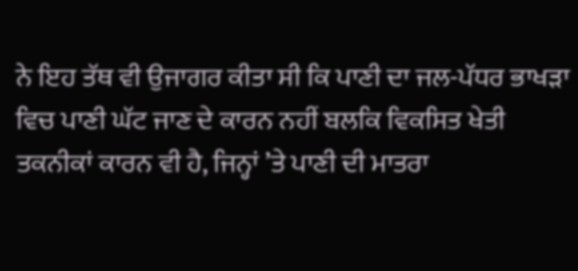ਨੇ ਇਹ ਤੱਥ ਵੀ ਉਜਾਗਰ ਕੀਤਾ ਸੀ ਕਿ ਪਾਣੀ ਦਾ ਜਲ-ਪੱਧਰ ਭਾਖੜਾ ਵਿਚ ਪਾਣੀ ਘੱਟ ਜਾਣ ਦੇ ਕਾਰਨ ਨਹੀਂ ਬਲਕਿ ਵਿਕਸਿਤ ਖੇਤੀ ਤਕਨੀਕਾਂ ਕਾਰਨ ਵੀ ਹੈ, ਜਿਨ੍ਹਾਂ ’ਤੇ ਪਾਣੀ ਦੀ ਮਾਤਰਾ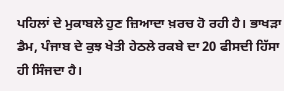ਪਹਿਲਾਂ ਦੇ ਮੁਕਾਬਲੇ ਹੁਣ ਜ਼ਿਆਦਾ ਖ਼ਰਚ ਹੋ ਰਹੀ ਹੈ। ਭਾਖੜਾ ਡੈਮ, ਪੰਜਾਬ ਦੇ ਕੁਝ ਖੇਤੀ ਹੇਠਲੇ ਰਕਬੇ ਦਾ 20 ਫੀਸਦੀ ਹਿੱਸਾ ਹੀ ਸਿੰਜਦਾ ਹੈ।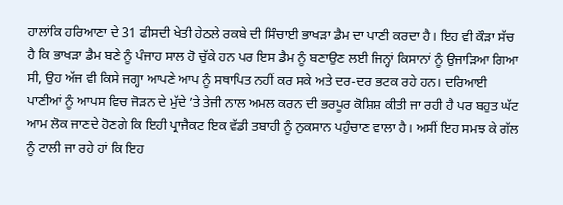ਹਾਲਾਂਕਿ ਹਰਿਆਣਾ ਦੇ 31 ਫੀਸਦੀ ਖੇਤੀ ਹੇਠਲੇ ਰਕਬੇ ਦੀ ਸਿੰਚਾਈ ਭਾਖੜਾ ਡੈਮ ਦਾ ਪਾਣੀ ਕਰਦਾ ਹੈ। ਇਹ ਵੀ ਕੌੜਾ ਸੱਚ ਹੈ ਕਿ ਭਾਖੜਾ ਡੈਮ ਬਣੇ ਨੂੰ ਪੰਜਾਹ ਸਾਲ ਹੋ ਚੁੱਕੇ ਹਨ ਪਰ ਇਸ ਡੈਮ ਨੂੰ ਬਣਾਉਣ ਲਈ ਜਿਨ੍ਹਾਂ ਕਿਸਾਨਾਂ ਨੂੰ ਉਜਾੜਿਆ ਗਿਆ ਸੀ, ਉਹ ਅੱਜ ਵੀ ਕਿਸੇ ਜਗ੍ਹਾ ਆਪਣੇ ਆਪ ਨੂੰ ਸਥਾਪਿਤ ਨਹੀਂ ਕਰ ਸਕੇ ਅਤੇ ਦਰ-ਦਰ ਭਟਕ ਰਹੇ ਹਨ। ਦਰਿਆਈ ਪਾਣੀਆਂ ਨੂੰ ਆਪਸ ਵਿਚ ਜੋੜਨ ਦੇ ਮੁੱਦੇ ’ਤੇ ਤੇਜੀ ਨਾਲ ਅਮਲ ਕਰਨ ਦੀ ਭਰਪੂਰ ਕੋਸ਼ਿਸ਼ ਕੀਤੀ ਜਾ ਰਹੀ ਹੈ ਪਰ ਬਹੁਤ ਘੱਟ ਆਮ ਲੋਕ ਜਾਣਦੇ ਹੋਣਗੇ ਕਿ ਇਹੀ ਪ੍ਰਾਜੈਕਟ ਇਕ ਵੱਡੀ ਤਬਾਹੀ ਨੂੰ ਨੁਕਸਾਨ ਪਹੁੰਚਾਣ ਵਾਲਾ ਹੈ। ਅਸੀਂ ਇਹ ਸਮਝ ਕੇ ਗੱਲ ਨੂੰ ਟਾਲੀ ਜਾ ਰਹੇ ਹਾਂ ਕਿ ਇਹ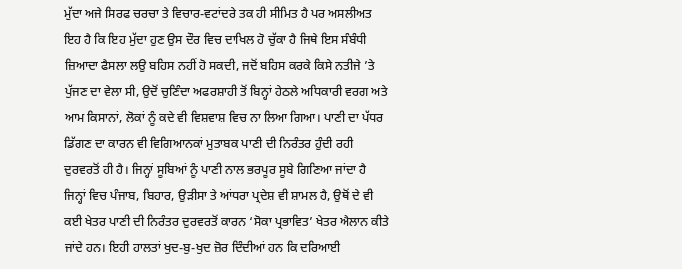ਮੁੱਦਾ ਅਜੇ ਸਿਰਫ ਚਰਚਾ ਤੇ ਵਿਚਾਰ-ਵਟਾਂਦਰੇ ਤਕ ਹੀ ਸੀਮਿਤ ਹੈ ਪਰ ਅਸਲੀਅਤ ਇਹ ਹੈ ਕਿ ਇਹ ਮੁੱਦਾ ਹੁਣ ਉਸ ਦੌਰ ਵਿਚ ਦਾਖਿਲ ਹੋ ਚੁੱਕਾ ਹੈ ਜਿਥੇ ਇਸ ਸੰਬੰਧੀ ਜ਼ਿਆਦਾ ਫੈਸਲਾ ਲਉ ਬਹਿਸ ਨਹੀਂ ਹੋ ਸਕਦੀ, ਜਦੋਂ ਬਹਿਸ ਕਰਕੇ ਕਿਸੇ ਨਤੀਜੇ ’ਤੇ ਪੁੱਜਣ ਦਾ ਵੇਲਾ ਸੀ, ਉਦੋਂ ਚੁਣਿੰਦਾ ਅਫਰਸ਼ਾਹੀ ਤੋਂ ਬਿਨ੍ਹਾਂ ਹੇਠਲੇ ਅਧਿਕਾਰੀ ਵਰਗ ਅਤੇ ਆਮ ਕਿਸਾਨਾਂ, ਲੋਕਾਂ ਨੂੰ ਕਦੇ ਵੀ ਵਿਸ਼ਵਾਸ਼ ਵਿਚ ਨਾ ਲਿਆ ਗਿਆ। ਪਾਣੀ ਦਾ ਪੱਧਰ ਡਿੱਗਣ ਦਾ ਕਾਰਨ ਵੀ ਵਿਗਿਆਨਕਾਂ ਮੁਤਾਬਕ ਪਾਣੀ ਦੀ ਨਿਰੰਤਰ ਹੁੰਦੀ ਰਹੀ ਦੁਰਵਰਤੋਂ ਹੀ ਹੈ। ਜਿਨ੍ਹਾਂ ਸੂਬਿਆਂ ਨੂੰ ਪਾਣੀ ਨਾਲ ਭਰਪੂਰ ਸੂਬੇ ਗਿਣਿਆ ਜਾਂਦਾ ਹੈ ਜਿਨ੍ਹਾਂ ਵਿਚ ਪੰਜਾਬ, ਬਿਹਾਰ, ਉੜੀਸਾ ਤੇ ਆਂਧਰਾ ਪ੍ਰਦੇਸ਼ ਵੀ ਸ਼ਾਮਲ ਹੈ, ਉਥੋਂ ਦੇ ਵੀ ਕਈ ਖੇਤਰ ਪਾਣੀ ਦੀ ਨਿਰੰਤਰ ਦੁਰਵਰਤੋਂ ਕਾਰਨ ‘ਸੋਕਾ ਪ੍ਰਭਾਵਿਤ’ ਖੇਤਰ ਐਲਾਨ ਕੀਤੇ ਜਾਂਦੇ ਹਨ। ਇਹੀ ਹਾਲਤਾਂ ਖੁਦ-ਬੁ-ਖੁਦ ਜ਼ੋਰ ਦਿੰਦੀਆਂ ਹਨ ਕਿ ਦਰਿਆਈ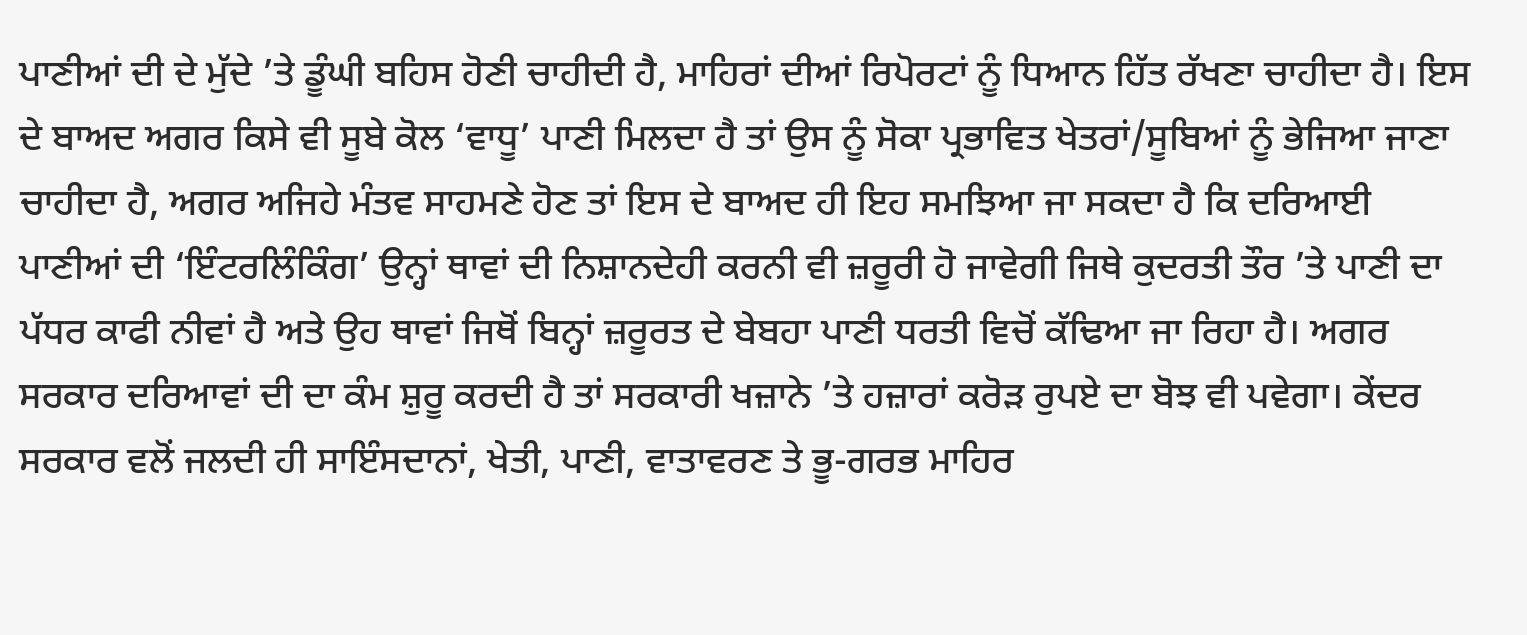ਪਾਣੀਆਂ ਦੀ ਦੇ ਮੁੱਦੇ ’ਤੇ ਡੂੰਘੀ ਬਹਿਸ ਹੋਣੀ ਚਾਹੀਦੀ ਹੈ, ਮਾਹਿਰਾਂ ਦੀਆਂ ਰਿਪੋਰਟਾਂ ਨੂੰ ਧਿਆਨ ਹਿੱਤ ਰੱਖਣਾ ਚਾਹੀਦਾ ਹੈ। ਇਸ ਦੇ ਬਾਅਦ ਅਗਰ ਕਿਸੇ ਵੀ ਸੂਬੇ ਕੋਲ ‘ਵਾਧੂ’ ਪਾਣੀ ਮਿਲਦਾ ਹੈ ਤਾਂ ਉਸ ਨੂੰ ਸੋਕਾ ਪ੍ਰਭਾਵਿਤ ਖੇਤਰਾਂ/ਸੂਬਿਆਂ ਨੂੰ ਭੇਜਿਆ ਜਾਣਾ ਚਾਹੀਦਾ ਹੈ, ਅਗਰ ਅਜਿਹੇ ਮੰਤਵ ਸਾਹਮਣੇ ਹੋਣ ਤਾਂ ਇਸ ਦੇ ਬਾਅਦ ਹੀ ਇਹ ਸਮਝਿਆ ਜਾ ਸਕਦਾ ਹੈ ਕਿ ਦਰਿਆਈ ਪਾਣੀਆਂ ਦੀ ‘ਇੰਟਰਲਿੰਕਿੰਗ’ ਉਨ੍ਹਾਂ ਥਾਵਾਂ ਦੀ ਨਿਸ਼ਾਨਦੇਹੀ ਕਰਨੀ ਵੀ ਜ਼ਰੂਰੀ ਹੋ ਜਾਵੇਗੀ ਜਿਥੇ ਕੁਦਰਤੀ ਤੌਰ ’ਤੇ ਪਾਣੀ ਦਾ ਪੱਧਰ ਕਾਫੀ ਨੀਵਾਂ ਹੈ ਅਤੇ ਉਹ ਥਾਵਾਂ ਜਿਥੋਂ ਬਿਨ੍ਹਾਂ ਜ਼ਰੂਰਤ ਦੇ ਬੇਬਹਾ ਪਾਣੀ ਧਰਤੀ ਵਿਚੋਂ ਕੱਢਿਆ ਜਾ ਰਿਹਾ ਹੈ। ਅਗਰ ਸਰਕਾਰ ਦਰਿਆਵਾਂ ਦੀ ਦਾ ਕੰਮ ਸ਼ੁਰੂ ਕਰਦੀ ਹੈ ਤਾਂ ਸਰਕਾਰੀ ਖਜ਼ਾਨੇ ’ਤੇ ਹਜ਼ਾਰਾਂ ਕਰੋੜ ਰੁਪਏ ਦਾ ਬੋਝ ਵੀ ਪਵੇਗਾ। ਕੇਂਦਰ ਸਰਕਾਰ ਵਲੋਂ ਜਲਦੀ ਹੀ ਸਾਇੰਸਦਾਨਾਂ, ਖੇਤੀ, ਪਾਣੀ, ਵਾਤਾਵਰਣ ਤੇ ਭੂ-ਗਰਭ ਮਾਹਿਰ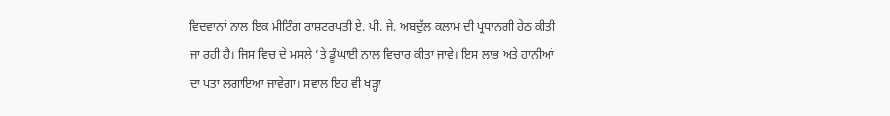ਵਿਦਵਾਨਾਂ ਨਾਲ ਇਕ ਮੀਟਿੰਗ ਰਾਸ਼ਟਰਪਤੀ ਏ. ਪੀ. ਜੇ. ਅਬਦੁੱਲ ਕਲਾਮ ਦੀ ਪ੍ਰਧਾਨਗੀ ਹੇਠ ਕੀਤੀ ਜਾ ਰਹੀ ਹੈ। ਜਿਸ ਵਿਚ ਦੇ ਮਸਲੇ ’ਤੇ ਡੂੰਘਾਈ ਨਾਲ ਵਿਚਾਰ ਕੀਤਾ ਜਾਵੇ। ਇਸ ਲਾਭ ਅਤੇ ਹਾਨੀਆਂ ਦਾ ਪਤਾ ਲਗਾਇਆ ਜਾਵੇਗਾ। ਸਵਾਲ ਇਹ ਵੀ ਖੜ੍ਹਾ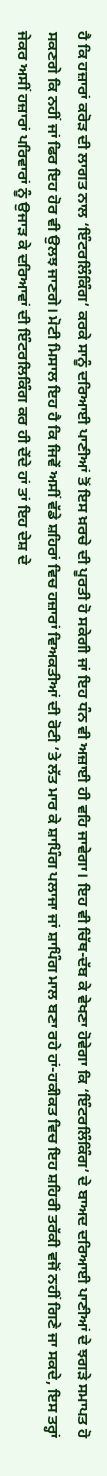ਹੈ ਕਿ ਹਜ਼ਾਰਾਂ ਕਰੋੜ ਦੀ ਲਾਗਤ ਨਾਲ ‘ਇੰਟਰਲਿੰਕਿੰਗ’ ਕਰਕੇ ਸਾਨੂੰ ਦਰਿਆਈ ਪਾਣੀਆਂ ਤੋਂ ਇਸ ਖ਼ਰਚੇ ਦੀ ਪੂਰਤੀ ਹੋ ਸਕੇਗੀ ਜਾਂ ਇਹ ਧੰਨ ਵੀ ਅਜ਼ਾਈ ਹੀ ਵਹਿ ਜਾਵੇਗਾ। ਇਹ ਵੀ ਚਿੱਥ-ਦੱਬ ਕੇ ਵੇਖਣਾ ਹੋਵੇਗਾ ਕਿ ‘ਇੰਟਰਲਿੰਕਿੰਗ’ ਦੇ ਬਾਅਦ ਦਰਿਆਈ ਪਾਣੀਆਂ ਦੇ ਝਗੜੇ ਸਮਾਪਤ ਹੋ ਸਕਣਗੇ ਕਿ ਨਹੀਂ ਜਾਂ ਫਿਰ ਇਹ ਹੋਰ ਵੀ ਉਲਝ ਜਾਣਗੇ। ਮੋਟੀ ਮਿਸਾਲ ਇਹ ਹੈ ਕਿ ਜਿਵੇਂ ਅਸੀਂ ਵੱਡੇ ਸ਼ਹਿਰਾਂ ਵਿਚ ਹਜ਼ਾਰਾਂ ਵਿਅਕਤੀਆਂ ਦੀ ਰੋਟੀ ’ਤੇ ਲੱਤ ਮਾਰ ਕੇ ਸ਼ਾਪਿੰਗ ਪਲਾਜਾ ਜਾਂ ਸ਼ਾਪਿੰਗ ਮਾਲ ਬਣਾ ਰਹੇ ਹਾਂ-ਹਕੀਕਤ ਵਿਚ ਇਹ ਸ਼ਹਿਰੀ ਤਰੱਕੀ ਵਜੋਂ ਨਹੀਂ ਗਿਣੇ ਜਾ ਸਕਦੇ, ਇਸ ਤਰ੍ਹਾਂ ਜੇਕਰ ਅਸੀਂ ਹਜ਼ਾਰਾਂ ਪਰਿਵਾਰਾਂ ਨੂੰ ਉਜਾੜ ਕੇ ਦਰਿਆਵਾਂ ਦੀ ਇੰਟਰਲਿਕਿੰਗ ਕਰ ਹੀ ਦੇਂਦੇ ਹਾਂ ਤਾਂ ਇਹ ਦੇਸ਼ ਦੇ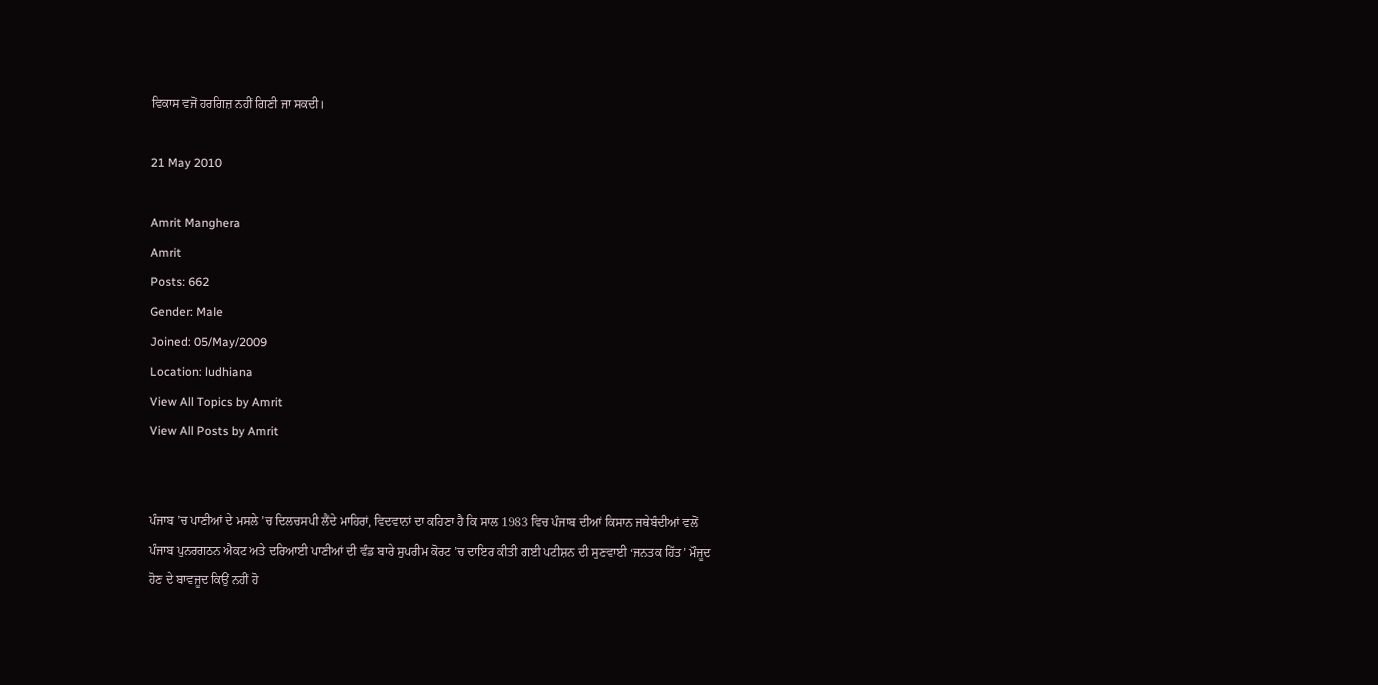ਵਿਕਾਸ ਵਜੋਂ ਹਰਗਿਜ਼ ਨਹੀਂ ਗਿਣੀ ਜਾ ਸਕਦੀ।

21 May 2010

Amrit Manghera
Amrit
Posts: 662
Gender: Male
Joined: 05/May/2009
Location: ludhiana
View All Topics by Amrit
View All Posts by Amrit


ਪੰਜਾਬ ’ਚ ਪਾਣੀਆਂ ਦੇ ਮਸਲੇ ’ਚ ਦਿਲਚਸਪੀ ਲੈਂਦੇ ਮਾਹਿਰਾਂ, ਵਿਦਵਾਨਾਂ ਦਾ ਕਹਿਣਾ ਹੈ ਕਿ ਸਾਲ 1983 ਵਿਚ ਪੰਜਾਬ ਦੀਆਂ ਕਿਸਾਨ ਜਥੇਬੰਦੀਆਂ ਵਲੋਂ ਪੰਜਾਬ ਪੁਨਰਗਠਨ ਐਕਟ ਅਤੇ ਦਰਿਆਈ ਪਾਣੀਆਂ ਦੀ ਵੰਡ ਬਾਰੇ ਸੁਪਰੀਮ ਕੋਰਟ ’ਚ ਦਾਇਰ ਕੀਤੀ ਗਈ ਪਟੀਸ਼ਨ ਦੀ ਸੁਣਵਾਈ ‘ਜਨਤਕ ਹਿੱਤ’ ਮੌਜੂਦ ਹੋਣ ਦੇ ਬਾਵਜੂਦ ਕਿਉਂ ਨਹੀਂ ਹੋ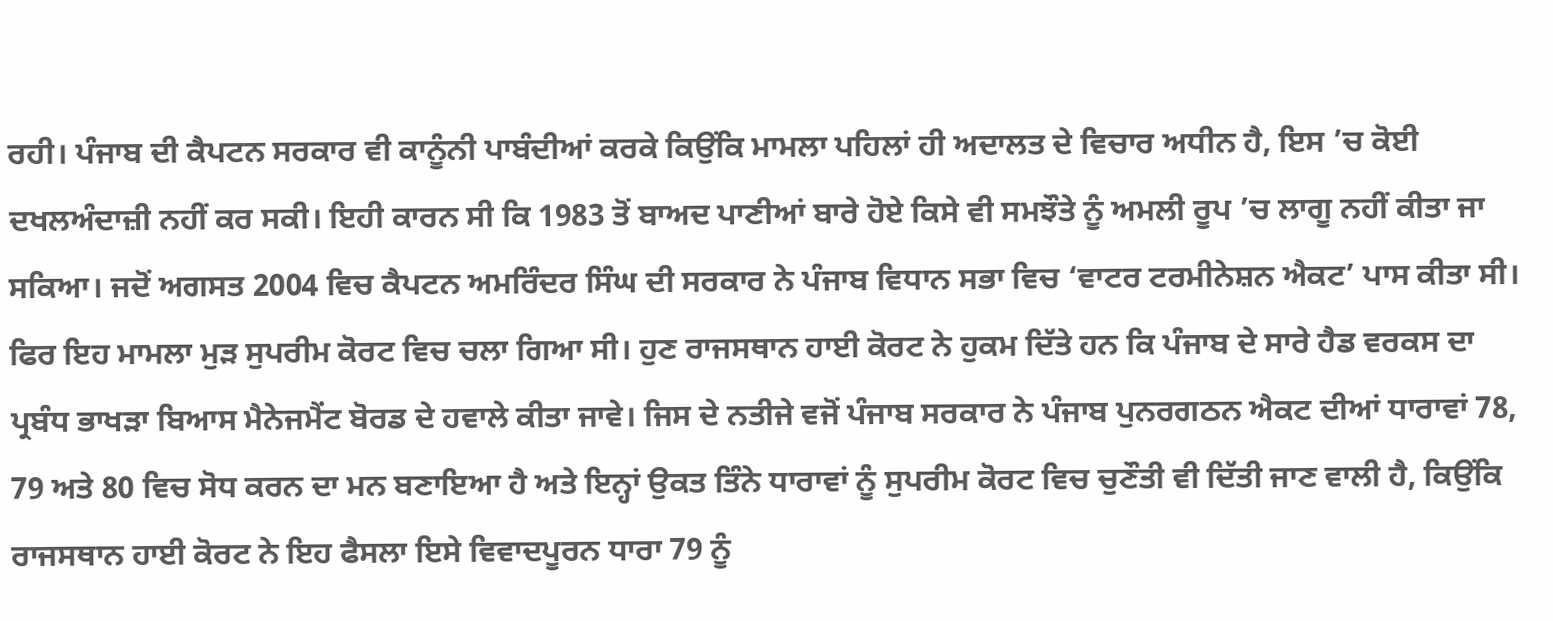ਰਹੀ। ਪੰਜਾਬ ਦੀ ਕੈਪਟਨ ਸਰਕਾਰ ਵੀ ਕਾਨੂੰਨੀ ਪਾਬੰਦੀਆਂ ਕਰਕੇ ਕਿਉਂਕਿ ਮਾਮਲਾ ਪਹਿਲਾਂ ਹੀ ਅਦਾਲਤ ਦੇ ਵਿਚਾਰ ਅਧੀਨ ਹੈ, ਇਸ ’ਚ ਕੋਈ ਦਖਲਅੰਦਾਜ਼ੀ ਨਹੀਂ ਕਰ ਸਕੀ। ਇਹੀ ਕਾਰਨ ਸੀ ਕਿ 1983 ਤੋਂ ਬਾਅਦ ਪਾਣੀਆਂ ਬਾਰੇ ਹੋਏ ਕਿਸੇ ਵੀ ਸਮਝੌਤੇ ਨੂੰ ਅਮਲੀ ਰੂਪ ’ਚ ਲਾਗੂ ਨਹੀਂ ਕੀਤਾ ਜਾ ਸਕਿਆ। ਜਦੋਂ ਅਗਸਤ 2004 ਵਿਚ ਕੈਪਟਨ ਅਮਰਿੰਦਰ ਸਿੰਘ ਦੀ ਸਰਕਾਰ ਨੇ ਪੰਜਾਬ ਵਿਧਾਨ ਸਭਾ ਵਿਚ ‘ਵਾਟਰ ਟਰਮੀਨੇਸ਼ਨ ਐਕਟ’ ਪਾਸ ਕੀਤਾ ਸੀ। ਫਿਰ ਇਹ ਮਾਮਲਾ ਮੁੜ ਸੁਪਰੀਮ ਕੋਰਟ ਵਿਚ ਚਲਾ ਗਿਆ ਸੀ। ਹੁਣ ਰਾਜਸਥਾਨ ਹਾਈ ਕੋਰਟ ਨੇ ਹੁਕਮ ਦਿੱਤੇ ਹਨ ਕਿ ਪੰਜਾਬ ਦੇ ਸਾਰੇ ਹੈਡ ਵਰਕਸ ਦਾ ਪ੍ਰਬੰਧ ਭਾਖੜਾ ਬਿਆਸ ਮੈਨੇਜਮੈਂਟ ਬੋਰਡ ਦੇ ਹਵਾਲੇ ਕੀਤਾ ਜਾਵੇ। ਜਿਸ ਦੇ ਨਤੀਜੇ ਵਜੋਂ ਪੰਜਾਬ ਸਰਕਾਰ ਨੇ ਪੰਜਾਬ ਪੁਨਰਗਠਨ ਐਕਟ ਦੀਆਂ ਧਾਰਾਵਾਂ 78, 79 ਅਤੇ 80 ਵਿਚ ਸੋਧ ਕਰਨ ਦਾ ਮਨ ਬਣਾਇਆ ਹੈ ਅਤੇ ਇਨ੍ਹਾਂ ਉਕਤ ਤਿੰਨੇ ਧਾਰਾਵਾਂ ਨੂੰ ਸੁਪਰੀਮ ਕੋਰਟ ਵਿਚ ਚੁਣੌਤੀ ਵੀ ਦਿੱਤੀ ਜਾਣ ਵਾਲੀ ਹੈ, ਕਿਉਂਕਿ ਰਾਜਸਥਾਨ ਹਾਈ ਕੋਰਟ ਨੇ ਇਹ ਫੈਸਲਾ ਇਸੇ ਵਿਵਾਦਪੂਰਨ ਧਾਰਾ 79 ਨੂੰ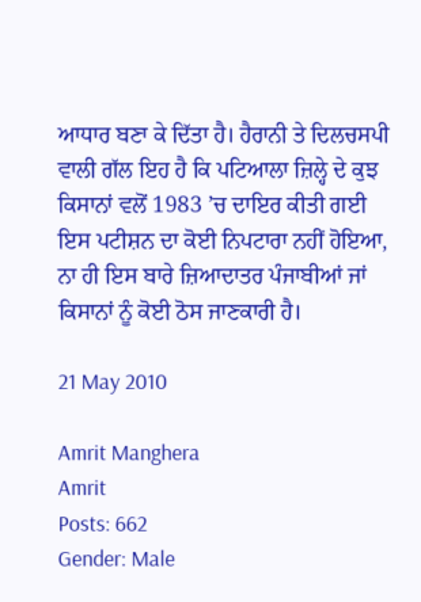ਆਧਾਰ ਬਣਾ ਕੇ ਦਿੱਤਾ ਹੈ। ਹੈਰਾਨੀ ਤੇ ਦਿਲਚਸਪੀ ਵਾਲੀ ਗੱਲ ਇਹ ਹੈ ਕਿ ਪਟਿਆਲਾ ਜ਼ਿਲ੍ਹੇ ਦੇ ਕੁਝ ਕਿਸਾਨਾਂ ਵਲੋਂ 1983 ’ਚ ਦਾਇਰ ਕੀਤੀ ਗਈ ਇਸ ਪਟੀਸ਼ਨ ਦਾ ਕੋਈ ਨਿਪਟਾਰਾ ਨਹੀਂ ਹੋਇਆ, ਨਾ ਹੀ ਇਸ ਬਾਰੇ ਜ਼ਿਆਦਾਤਰ ਪੰਜਾਬੀਆਂ ਜਾਂ ਕਿਸਾਨਾਂ ਨੂੰ ਕੋਈ ਠੋਸ ਜਾਣਕਾਰੀ ਹੈ।

21 May 2010

Amrit Manghera
Amrit
Posts: 662
Gender: Male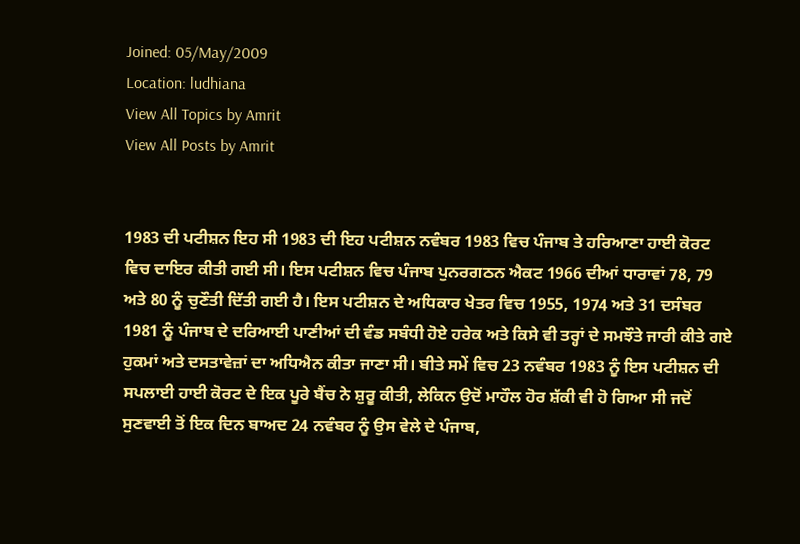Joined: 05/May/2009
Location: ludhiana
View All Topics by Amrit
View All Posts by Amrit


1983 ਦੀ ਪਟੀਸ਼ਨ ਇਹ ਸੀ 1983 ਦੀ ਇਹ ਪਟੀਸ਼ਨ ਨਵੰਬਰ 1983 ਵਿਚ ਪੰਜਾਬ ਤੇ ਹਰਿਆਣਾ ਹਾਈ ਕੋਰਟ ਵਿਚ ਦਾਇਰ ਕੀਤੀ ਗਈ ਸੀ। ਇਸ ਪਟੀਸ਼ਨ ਵਿਚ ਪੰਜਾਬ ਪੁਨਰਗਠਨ ਐਕਟ 1966 ਦੀਆਂ ਧਾਰਾਵਾਂ 78, 79 ਅਤੇ 80 ਨੂੰ ਚੁਣੌਤੀ ਦਿੱਤੀ ਗਈ ਹੈ। ਇਸ ਪਟੀਸ਼ਨ ਦੇ ਅਧਿਕਾਰ ਖੇਤਰ ਵਿਚ 1955, 1974 ਅਤੇ 31 ਦਸੰਬਰ 1981 ਨੂੰ ਪੰਜਾਬ ਦੇ ਦਰਿਆਈ ਪਾਣੀਆਂ ਦੀ ਵੰਡ ਸਬੰਧੀ ਹੋਏ ਹਰੇਕ ਅਤੇ ਕਿਸੇ ਵੀ ਤਰ੍ਹਾਂ ਦੇ ਸਮਝੌਤੇ ਜਾਰੀ ਕੀਤੇ ਗਏ ਹੁਕਮਾਂ ਅਤੇ ਦਸਤਾਵੇਜ਼ਾਂ ਦਾ ਅਧਿਐਨ ਕੀਤਾ ਜਾਣਾ ਸੀ। ਬੀਤੇ ਸਮੇਂ ਵਿਚ 23 ਨਵੰਬਰ 1983 ਨੂੰ ਇਸ ਪਟੀਸ਼ਨ ਦੀ ਸਪਲਾਈ ਹਾਈ ਕੋਰਟ ਦੇ ਇਕ ਪੂਰੇ ਬੈਂਚ ਨੇ ਸ਼ੁਰੂ ਕੀਤੀ, ਲੇਕਿਨ ਉਦੋਂ ਮਾਹੌਲ ਹੋਰ ਸ਼ੱਕੀ ਵੀ ਹੋ ਗਿਆ ਸੀ ਜਦੋਂ ਸੁਣਵਾਈ ਤੋਂ ਇਕ ਦਿਨ ਬਾਅਦ 24 ਨਵੰਬਰ ਨੂੰ ਉਸ ਵੇਲੇ ਦੇ ਪੰਜਾਬ,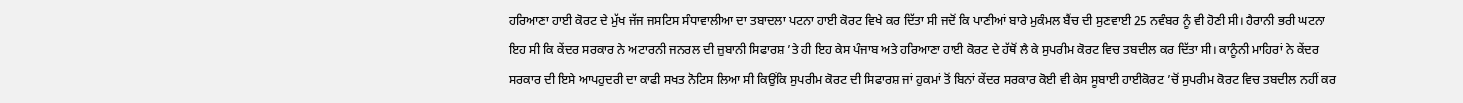ਹਰਿਆਣਾ ਹਾਈ ਕੋਰਟ ਦੇ ਮੁੱਖ ਜੱਜ ਜਸਟਿਸ ਸੰਧਾਵਾਲੀਆ ਦਾ ਤਬਾਦਲਾ ਪਟਨਾ ਹਾਈ ਕੋਰਟ ਵਿਖੇ ਕਰ ਦਿੱਤਾ ਸੀ ਜਦੋਂ ਕਿ ਪਾਣੀਆਂ ਬਾਰੇ ਮੁਕੰਮਲ ਬੈਂਚ ਦੀ ਸੁਣਵਾਈ 25 ਨਵੰਬਰ ਨੂੰ ਵੀ ਹੋਣੀ ਸੀ। ਹੈਰਾਨੀ ਭਰੀ ਘਟਨਾ ਇਹ ਸੀ ਕਿ ਕੇਂਦਰ ਸਰਕਾਰ ਨੇ ਅਟਾਰਨੀ ਜਨਰਲ ਦੀ ਜ਼ੁਬਾਨੀ ਸਿਫਾਰਸ਼ ’ਤੇ ਹੀ ਇਹ ਕੇਸ ਪੰਜਾਬ ਅਤੇ ਹਰਿਆਣਾ ਹਾਈ ਕੋਰਟ ਦੇ ਹੱਥੋਂ ਲੈ ਕੇ ਸੁਪਰੀਮ ਕੋਰਟ ਵਿਚ ਤਬਦੀਲ ਕਰ ਦਿੱਤਾ ਸੀ। ਕਾਨੂੰਨੀ ਮਾਹਿਰਾਂ ਨੇ ਕੇਂਦਰ ਸਰਕਾਰ ਦੀ ਇਸੇ ਆਪਹੁਦਰੀ ਦਾ ਕਾਫੀ ਸਖਤ ਨੋਟਿਸ ਲਿਆ ਸੀ ਕਿਉਂਕਿ ਸੁਪਰੀਮ ਕੋਰਟ ਦੀ ਸਿਫਾਰਸ਼ ਜਾਂ ਹੁਕਮਾਂ ਤੋਂ ਬਿਨਾਂ ਕੇਂਦਰ ਸਰਕਾਰ ਕੋਈ ਵੀ ਕੇਸ ਸੂਬਾਈ ਹਾਈਕੋਰਟ ’ਚੋਂ ਸੁਪਰੀਮ ਕੋਰਟ ਵਿਚ ਤਬਦੀਲ ਨਹੀਂ ਕਰ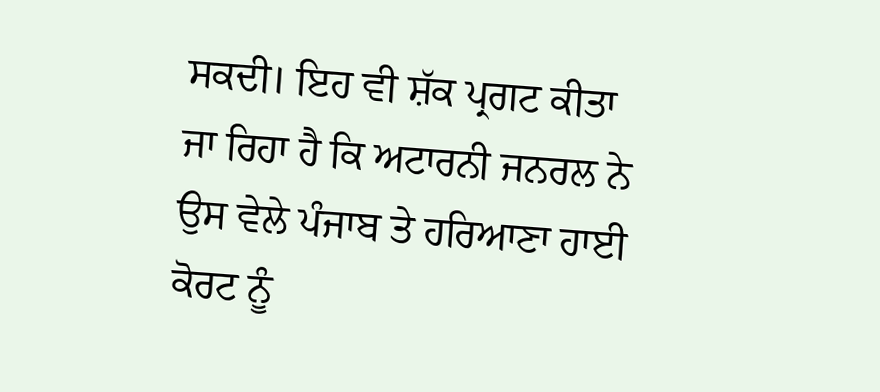ਸਕਦੀ। ਇਹ ਵੀ ਸ਼ੱਕ ਪ੍ਰਗਟ ਕੀਤਾ ਜਾ ਰਿਹਾ ਹੈ ਕਿ ਅਟਾਰਨੀ ਜਨਰਲ ਨੇ ਉਸ ਵੇਲੇ ਪੰਜਾਬ ਤੇ ਹਰਿਆਣਾ ਹਾਈ ਕੋਰਟ ਨੂੰ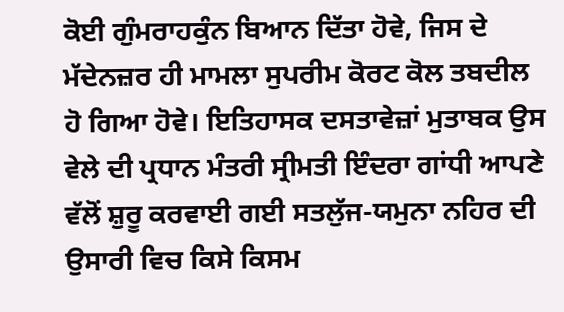ਕੋਈ ਗੁੰਮਰਾਹਕੁੰਨ ਬਿਆਨ ਦਿੱਤਾ ਹੋਵੇ, ਜਿਸ ਦੇ ਮੱਦੇਨਜ਼ਰ ਹੀ ਮਾਮਲਾ ਸੁਪਰੀਮ ਕੋਰਟ ਕੋਲ ਤਬਦੀਲ ਹੋ ਗਿਆ ਹੋਵੇ। ਇਤਿਹਾਸਕ ਦਸਤਾਵੇਜ਼ਾਂ ਮੁਤਾਬਕ ਉਸ ਵੇਲੇ ਦੀ ਪ੍ਰਧਾਨ ਮੰਤਰੀ ਸ੍ਰੀਮਤੀ ਇੰਦਰਾ ਗਾਂਧੀ ਆਪਣੇ ਵੱਲੋਂ ਸ਼ੁਰੂ ਕਰਵਾਈ ਗਈ ਸਤਲੁੱਜ-ਯਮੁਨਾ ਨਹਿਰ ਦੀ ਉਸਾਰੀ ਵਿਚ ਕਿਸੇ ਕਿਸਮ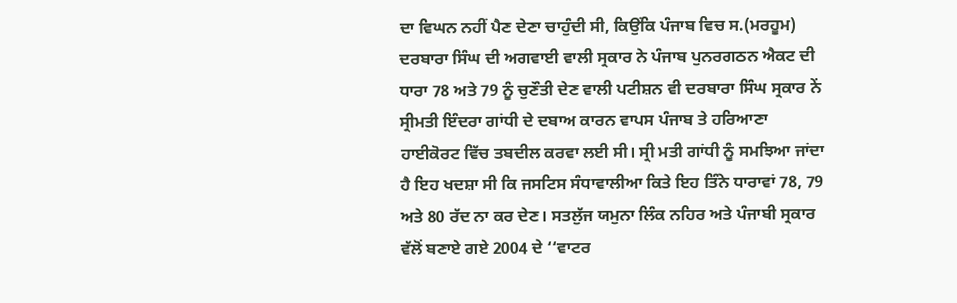ਦਾ ਵਿਘਨ ਨਹੀਂ ਪੈਣ ਦੇਣਾ ਚਾਹੁੰਦੀ ਸੀ, ਕਿਉਂਕਿ ਪੰਜਾਬ ਵਿਚ ਸ.(ਮਰਹੂਮ) ਦਰਬਾਰਾ ਸਿੰਘ ਦੀ ਅਗਵਾਈ ਵਾਲੀ ਸ੍ਰਕਾਰ ਨੇ ਪੰਜਾਬ ਪੁਨਰਗਠਨ ਐਕਟ ਦੀ ਧਾਰਾ 78 ਅਤੇ 79 ਨੂੰ ਚੁਣੌਤੀ ਦੇਣ ਵਾਲੀ ਪਟੀਸ਼ਨ ਵੀ ਦਰਬਾਰਾ ਸਿੰਘ ਸ੍ਰਕਾਰ ਨੇਂ ਸ੍ਰੀਮਤੀ ਇੰਦਰਾ ਗਾਂਧੀ ਦੇ ਦਬਾਅ ਕਾਰਨ ਵਾਪਸ ਪੰਜਾਬ ਤੇ ਹਰਿਆਣਾ ਹਾਈਕੋਰਟ ਵਿੱਚ ਤਬਦੀਲ ਕਰਵਾ ਲਈ ਸੀ। ਸ੍ਰੀ ਮਤੀ ਗਾਂਧੀ ਨੂੰ ਸਮਝਿਆ ਜਾਂਦਾ ਹੈ ਇਹ ਖਦਸ਼ਾ ਸੀ ਕਿ ਜਸਟਿਸ ਸੰਧਾਵਾਲੀਆ ਕਿਤੇ ਇਹ ਤਿੰਨੇ ਧਾਰਾਵਾਂ 78, 79 ਅਤੇ 80 ਰੱਦ ਨਾ ਕਰ ਦੇਣ। ਸਤਲੁੱਜ ਯਮੁਨਾ ਲਿੰਕ ਨਹਿਰ ਅਤੇ ਪੰਜਾਬੀ ਸ੍ਰਕਾਰ ਵੱਲੋਂ ਬਣਾਏ ਗਏ 2004 ਦੇ ‘‘ਵਾਟਰ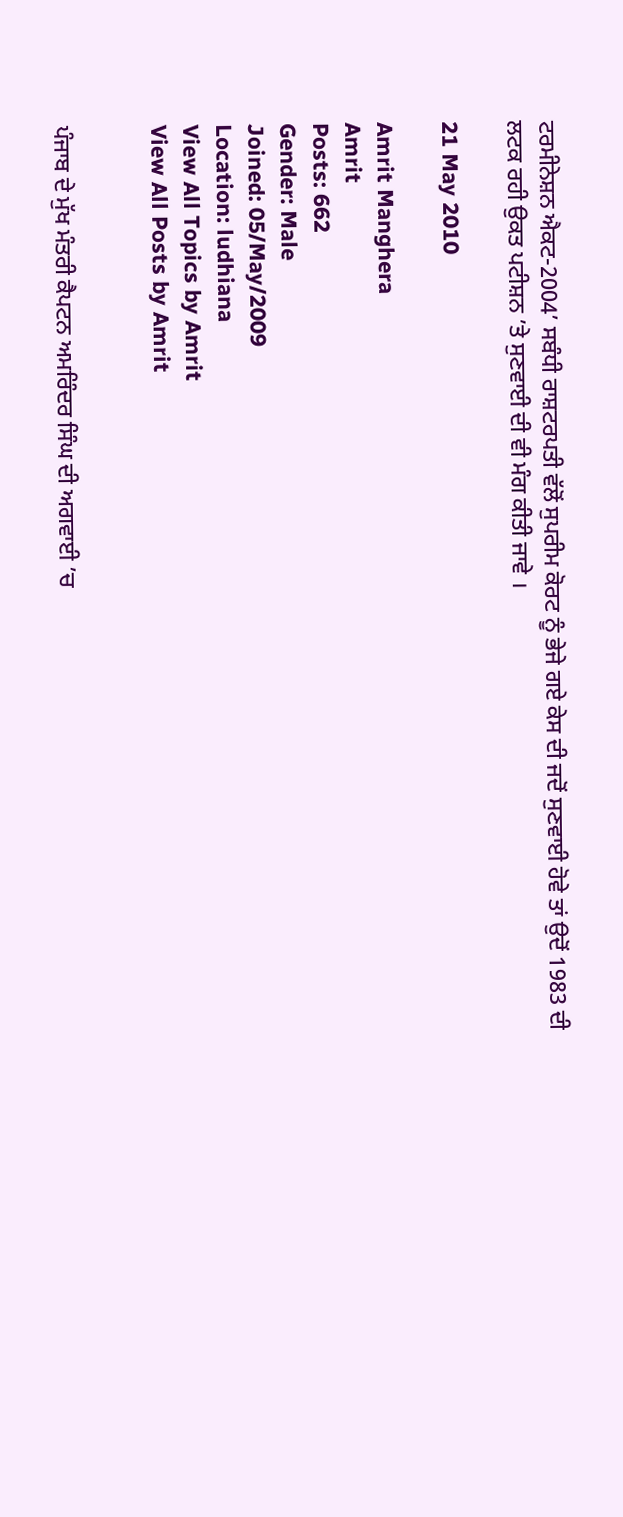ਟਰਮੀਨੇਸ਼ਨ ਐਕਟ-2004’ ਸਬੰਧੀ ਰਾਸ਼ਟਰਪਤੀ ਵੱਲੋਂ ਸੁਪਰੀਮ ਕੋਰਟ ਨੂੰ ਭੇਜੇ ਗਏ ਕੇਸ ਦੀ ਜਦੋਂ ਸੁਣਵਾਈ ਹੋਵੇ ਤਾਂ ਉਦੋਂ 1983 ਦੀ ਲਟਕ ਰਹੀ ਉਕਤ ਪਟੀਸ਼ਨ ’ਤੇ ਸੁਣਵਾਈ ਦੀ ਵੀ ਮੰਗ ਕੀਤੀ ਜਾਵੇ ।

21 May 2010

Amrit Manghera
Amrit
Posts: 662
Gender: Male
Joined: 05/May/2009
Location: ludhiana
View All Topics by Amrit
View All Posts by Amrit


ਪੰਜਾਬ ਦੇ ਮੁੱਖ ਮੰਤਰੀ ਕੈਪਟਨ ਅਮਰਿੰਦਰ ਸਿੰਘ ਦੀ ਅਗਵਾਈ ’ਚ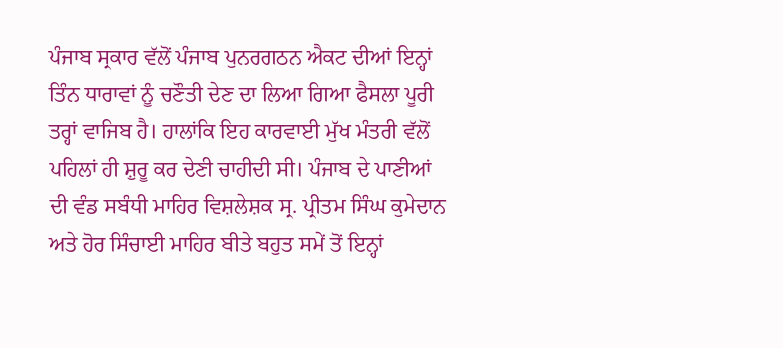ਪੰਜਾਬ ਸ੍ਰਕਾਰ ਵੱਲੋਂ ਪੰਜਾਬ ਪੁਨਰਗਠਨ ਐਕਟ ਦੀਆਂ ਇਨ੍ਹਾਂ ਤਿੰਨ ਧਾਰਾਵਾਂ ਨੂੰ ਚਣੌਤੀ ਦੇਣ ਦਾ ਲਿਆ ਗਿਆ ਫੈਸਲਾ ਪੂਰੀ ਤਰ੍ਹਾਂ ਵਾਜਿਬ ਹੈ। ਹਾਲਾਂਕਿ ਇਹ ਕਾਰਵਾਈ ਮੁੱਖ ਮੰਤਰੀ ਵੱਲੋਂ ਪਹਿਲਾਂ ਹੀ ਸ਼ੁਰੂ ਕਰ ਦੇਣੀ ਚਾਹੀਦੀ ਸੀ। ਪੰਜਾਬ ਦੇ ਪਾਣੀਆਂ ਦੀ ਵੰਡ ਸਬੰਧੀ ਮਾਹਿਰ ਵਿਸ਼ਲੇਸ਼ਕ ਸ੍ਰ. ਪ੍ਰੀਤਮ ਸਿੰਘ ਕੁਮੇਦਾਨ ਅਤੇ ਹੋਰ ਸਿੰਚਾਈ ਮਾਹਿਰ ਬੀਤੇ ਬਹੁਤ ਸਮੇਂ ਤੋਂ ਇਨ੍ਹਾਂ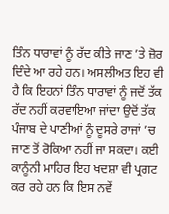ਤਿੰਨ ਧਾਰਾਵਾਂ ਨੂੰ ਰੱਦ ਕੀਤੇ ਜਾਣ ’ਤੇ ਜ਼ੋਰ ਦਿੰਦੇ ਆ ਰਹੇ ਹਨ। ਅਸਲੀਅਤ ਇਹ ਵੀ ਹੈ ਕਿ ਇਹਨਾਂ ਤਿੰਨ ਧਾਰਾਵਾਂ ਨੂੰ ਜਦੋਂ ਤੱਕ ਰੱਦ ਨਹੀਂ ਕਰਵਾਇਆ ਜਾਂਦਾ ਉਦੋਂ ਤੱਕ ਪੰਜਾਬ ਦੇ ਪਾਣੀਆਂ ਨੂੰ ਦੂਸਰੇ ਰਾਜਾਂ ’ਚ ਜਾਣ ਤੋਂ ਰੋਕਿਆ ਨਹੀਂ ਜਾ ਸਕਦਾ। ਕਈ ਕਾਨੂੰਨੀ ਮਾਹਿਰ ਇਹ ਖਦਸ਼ਾ ਵੀ ਪ੍ਰਗਟ ਕਰ ਰਹੇ ਹਨ ਕਿ ਇਸ ਨਵੇਂ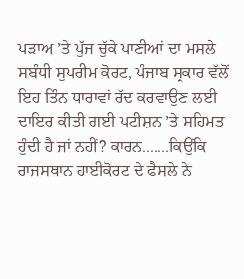ਪੜਾਅ ’ਤੇ ਪੁੱਜ ਚੁੱਕੇ ਪਾਣੀਆਂ ਦਾ ਮਸਲੇ ਸਬੰਧੀ ਸੁਪਰੀਮ ਕੋਰਟ, ਪੰਜਾਬ ਸ੍ਰਕਾਰ ਵੱਲੋਂ ਇਹ ਤਿੰਨ ਧਾਰਾਵਾਂ ਰੱਦ ਕਰਵਾਉਣ ਲਈ ਦਾਇਰ ਕੀਤੀ ਗਈ ਪਟੀਸ਼ਨ ’ਤੇ ਸਹਿਮਤ ਹੁੰਦੀ ਹੈ ਜਾਂ ਨਹੀਂ? ਕਾਰਨ.......ਕਿਉਂਕਿ ਰਾਜਸਥਾਨ ਹਾਈਕੋਰਟ ਦੇ ਫੈਸਲੇ ਨੇ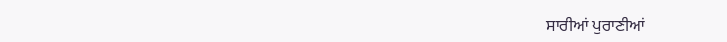ਸਾਰੀਆਂ ਪੁਰਾਣੀਆਂ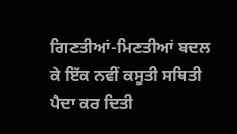ਗਿਣਤੀਆਂ-ਮਿਣਤੀਆਂ ਬਦਲ ਕੇ ਇੱਕ ਨਵੀਂ ਕਸੂਤੀ ਸਥਿਤੀ ਪੈਦਾ ਕਰ ਦਿਤੀ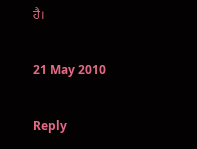ਹੈ।

21 May 2010

Reply